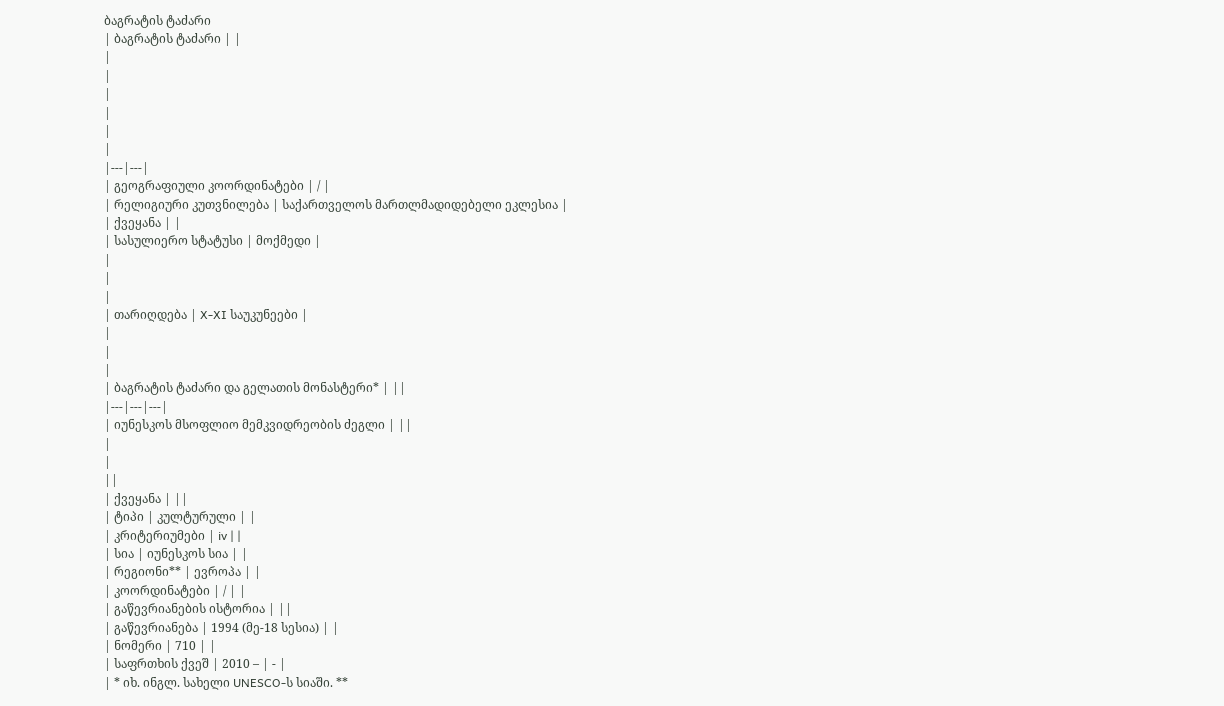ბაგრატის ტაძარი
| ბაგრატის ტაძარი | |
|
|
|
|
|
|
|---|---|
| გეოგრაფიული კოორდინატები | / |
| რელიგიური კუთვნილება | საქართველოს მართლმადიდებელი ეკლესია |
| ქვეყანა | |
| სასულიერო სტატუსი | მოქმედი |
|
|
|
| თარიღდება | X-XI საუკუნეები |
|
|
|
| ბაგრატის ტაძარი და გელათის მონასტერი* | ||
|---|---|---|
| იუნესკოს მსოფლიო მემკვიდრეობის ძეგლი | ||
|
|
||
| ქვეყანა | ||
| ტიპი | კულტურული | |
| კრიტერიუმები | iv | |
| სია | იუნესკოს სია | |
| რეგიონი** | ევროპა | |
| კოორდინატები | / | |
| გაწევრიანების ისტორია | ||
| გაწევრიანება | 1994 (მე-18 სესია) | |
| ნომერი | 710 | |
| საფრთხის ქვეშ | 2010 – | - |
| * იხ. ინგლ. სახელი UNESCO-ს სიაში. **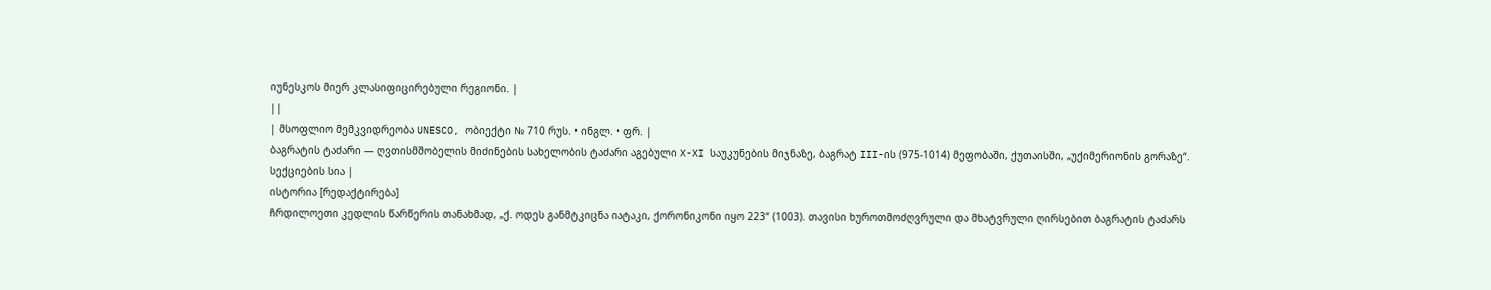იუნესკოს მიერ კლასიფიცირებული რეგიონი. |
||
| მსოფლიო მემკვიდრეობა UNESCO, ობიექტი № 710 რუს. • ინგლ. • ფრ. |
ბაგრატის ტაძარი — ღვთისმშობელის მიძინების სახელობის ტაძარი აგებული X-XI საუკუნების მიჯნაზე, ბაგრატ III-ის (975-1014) მეფობაში, ქუთაისში, „უქიმერიონის გორაზე“.
სექციების სია |
ისტორია [რედაქტირება]
ჩრდილოეთი კედლის წარწერის თანახმად, „ქ. ოდეს განმტკიცნა იატაკი, ქორონიკონი იყო 223“ (1003). თავისი ხუროთმოძღვრული და მხატვრული ღირსებით ბაგრატის ტაძარს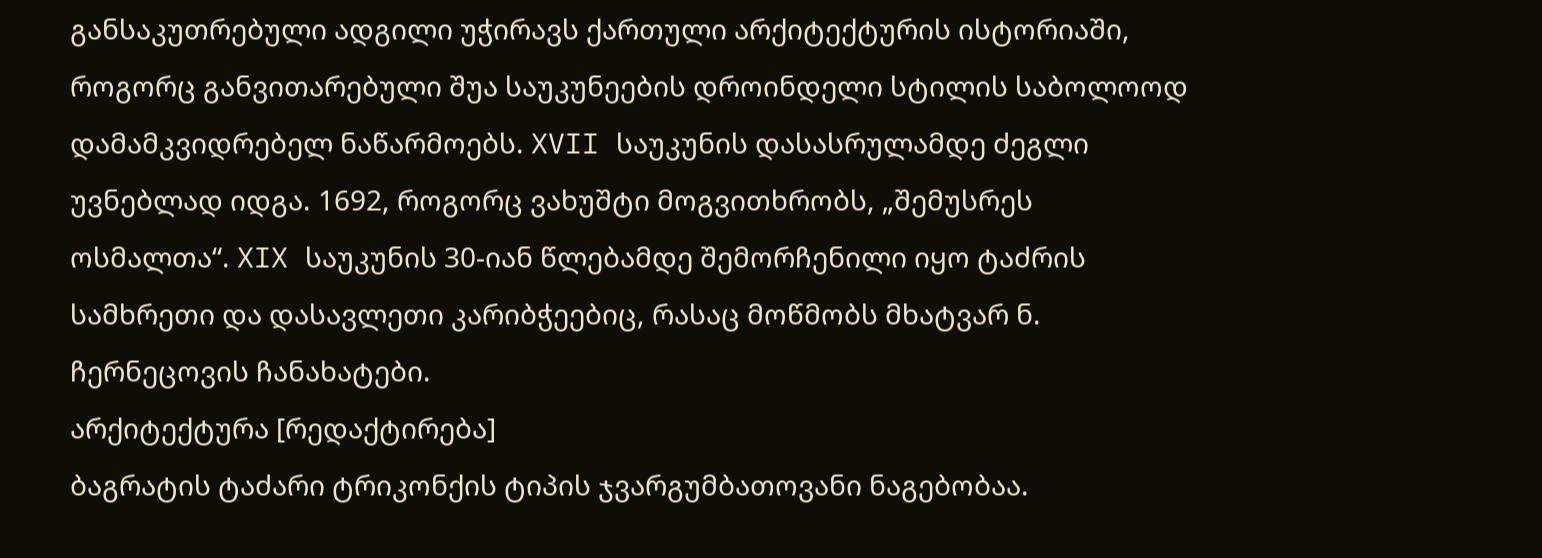განსაკუთრებული ადგილი უჭირავს ქართული არქიტექტურის ისტორიაში, როგორც განვითარებული შუა საუკუნეების დროინდელი სტილის საბოლოოდ დამამკვიდრებელ ნაწარმოებს. XVII საუკუნის დასასრულამდე ძეგლი უვნებლად იდგა. 1692, როგორც ვახუშტი მოგვითხრობს, „შემუსრეს ოსმალთა“. XIX საუკუნის 30-იან წლებამდე შემორჩენილი იყო ტაძრის სამხრეთი და დასავლეთი კარიბჭეებიც, რასაც მოწმობს მხატვარ ნ. ჩერნეცოვის ჩანახატები.
არქიტექტურა [რედაქტირება]
ბაგრატის ტაძარი ტრიკონქის ტიპის ჯვარგუმბათოვანი ნაგებობაა.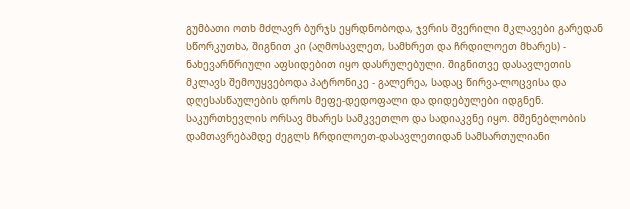გუმბათი ოთხ მძლავრ ბურჯს ეყრდნობოდა, ჯვრის შვერილი მკლავები გარედან სწორკუთხა, შიგნით კი (აღმოსავლეთ, სამხრეთ და ჩრდილოეთ მხარეს) - ნახევარწრიული აფსიდებით იყო დასრულებული. შიგნითვე დასავლეთის მკლავს შემოუყვებოდა პატრონიკე - გალერეა, სადაც წირვა-ლოცვისა და დღესასწაულების დროს მეფე-დედოფალი და დიდებულები იდგნენ. საკურთხევლის ორსავ მხარეს სამკვეთლო და სადიაკვნე იყო. მშენებლობის დამთავრებამდე ძეგლს ჩრდილოეთ-დასავლეთიდან სამსართულიანი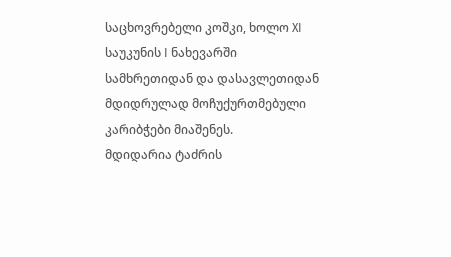საცხოვრებელი კოშკი, ხოლო XI საუკუნის I ნახევარში სამხრეთიდან და დასავლეთიდან მდიდრულად მოჩუქურთმებული კარიბჭები მიაშენეს.
მდიდარია ტაძრის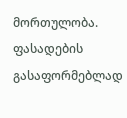მორთულობა. ფასადების გასაფორმებლად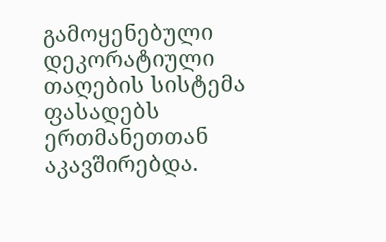გამოყენებული დეკორატიული თაღების სისტემა ფასადებს ერთმანეთთან აკავშირებდა.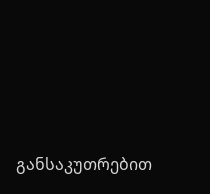განსაკუთრებით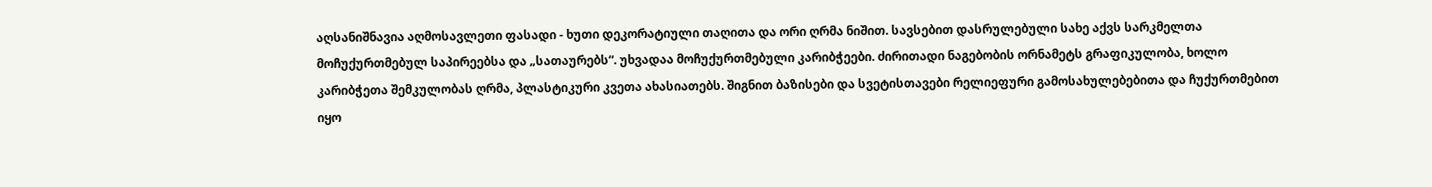აღსანიშნავია აღმოსავლეთი ფასადი - ხუთი დეკორატიული თაღითა და ორი ღრმა ნიშით. სავსებით დასრულებული სახე აქვს სარკმელთა მოჩუქურთმებულ საპირეებსა და „სათაურებს“. უხვადაა მოჩუქურთმებული კარიბჭეები. ძირითადი ნაგებობის ორნამეტს გრაფიკულობა, ხოლო კარიბჭეთა შემკულობას ღრმა, პლასტიკური კვეთა ახასიათებს. შიგნით ბაზისები და სვეტისთავები რელიეფური გამოსახულებებითა და ჩუქურთმებით იყო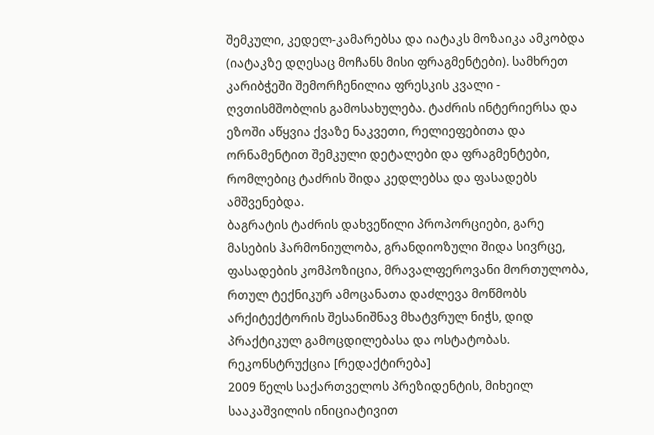შემკული, კედელ-კამარებსა და იატაკს მოზაიკა ამკობდა (იატაკზე დღესაც მოჩანს მისი ფრაგმენტები). სამხრეთ კარიბჭეში შემორჩენილია ფრესკის კვალი - ღვთისმშობლის გამოსახულება. ტაძრის ინტერიერსა და ეზოში აწყვია ქვაზე ნაკვეთი, რელიეფებითა და ორნამენტით შემკული დეტალები და ფრაგმენტები, რომლებიც ტაძრის შიდა კედლებსა და ფასადებს ამშვენებდა.
ბაგრატის ტაძრის დახვეწილი პროპორციები, გარე მასების ჰარმონიულობა, გრანდიოზული შიდა სივრცე, ფასადების კომპოზიცია, მრავალფეროვანი მორთულობა, რთულ ტექნიკურ ამოცანათა დაძლევა მოწმობს არქიტექტორის შესანიშნავ მხატვრულ ნიჭს, დიდ პრაქტიკულ გამოცდილებასა და ოსტატობას.
რეკონსტრუქცია [რედაქტირება]
2009 წელს საქართველოს პრეზიდენტის, მიხეილ სააკაშვილის ინიციატივით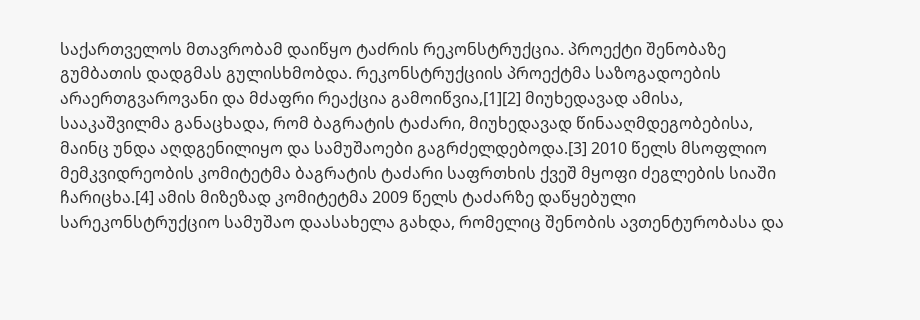საქართველოს მთავრობამ დაიწყო ტაძრის რეკონსტრუქცია. პროექტი შენობაზე გუმბათის დადგმას გულისხმობდა. რეკონსტრუქციის პროექტმა საზოგადოების არაერთგვაროვანი და მძაფრი რეაქცია გამოიწვია,[1][2] მიუხედავად ამისა, სააკაშვილმა განაცხადა, რომ ბაგრატის ტაძარი, მიუხედავად წინააღმდეგობებისა, მაინც უნდა აღდგენილიყო და სამუშაოები გაგრძელდებოდა.[3] 2010 წელს მსოფლიო მემკვიდრეობის კომიტეტმა ბაგრატის ტაძარი საფრთხის ქვეშ მყოფი ძეგლების სიაში ჩარიცხა.[4] ამის მიზეზად კომიტეტმა 2009 წელს ტაძარზე დაწყებული სარეკონსტრუქციო სამუშაო დაასახელა გახდა, რომელიც შენობის ავთენტურობასა და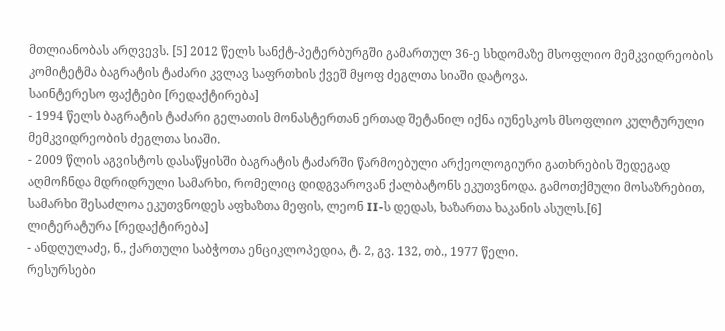მთლიანობას არღვევს. [5] 2012 წელს სანქტ-პეტერბურგში გამართულ 36-ე სხდომაზე მსოფლიო მემკვიდრეობის კომიტეტმა ბაგრატის ტაძარი კვლავ საფრთხის ქვეშ მყოფ ძეგლთა სიაში დატოვა.
საინტერესო ფაქტები [რედაქტირება]
- 1994 წელს ბაგრატის ტაძარი გელათის მონასტერთან ერთად შეტანილ იქნა იუნესკოს მსოფლიო კულტურული მემკვიდრეობის ძეგლთა სიაში.
- 2009 წლის აგვისტოს დასაწყისში ბაგრატის ტაძარში წარმოებული არქეოლოგიური გათხრების შედეგად აღმოჩნდა მდრიდრული სამარხი, რომელიც დიდგვაროვან ქალბატონს ეკუთვნოდა. გამოთქმული მოსაზრებით, სამარხი შესაძლოა ეკუთვნოდეს აფხაზთა მეფის, ლეონ II-ს დედას, ხაზართა ხაკანის ასულს.[6]
ლიტერატურა [რედაქტირება]
- ანდღულაძე, ნ., ქართული საბჭოთა ენციკლოპედია, ტ. 2, გვ. 132, თბ., 1977 წელი.
რესურსები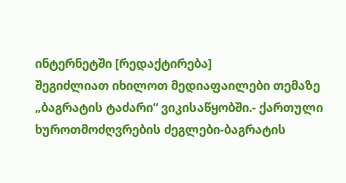ინტერნეტში [რედაქტირება]
შეგიძლიათ იხილოთ მედიაფაილები თემაზე „ბაგრატის ტაძარი“ ვიკისაწყობში.- ქართული ხუროთმოძღვრების ძეგლები-ბაგრატის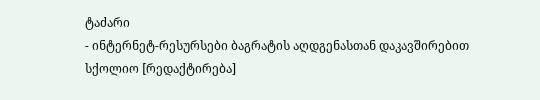ტაძარი
- ინტერნეტ-რესურსები ბაგრატის აღდგენასთან დაკავშირებით
სქოლიო [რედაქტირება]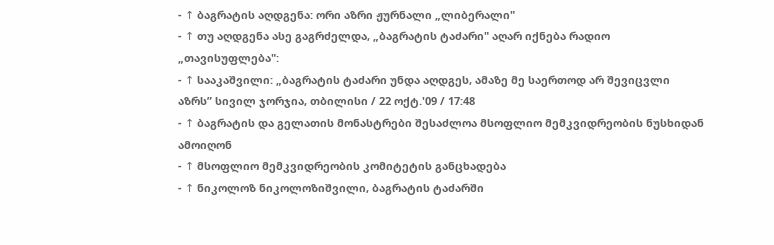- ↑ ბაგრატის აღდგენა: ორი აზრი ჟურნალი „ლიბერალი"
- ↑ თუ აღდგენა ასე გაგრძელდა, „ბაგრატის ტაძარი" აღარ იქნება რადიო „თავისუფლება":
- ↑ სააკაშვილი: „ბაგრატის ტაძარი უნდა აღდგეს, ამაზე მე საერთოდ არ შევიცვლი აზრს” სივილ ჯორჯია, თბილისი / 22 ოქტ.'09 / 17:48
- ↑ ბაგრატის და გელათის მონასტრები შესაძლოა მსოფლიო მემკვიდრეობის ნუსხიდან ამოიღონ
- ↑ მსოფლიო მემკვიდრეობის კომიტეტის განცხადება
- ↑ ნიკოლოზ ნიკოლოზიშვილი, ბაგრატის ტაძარში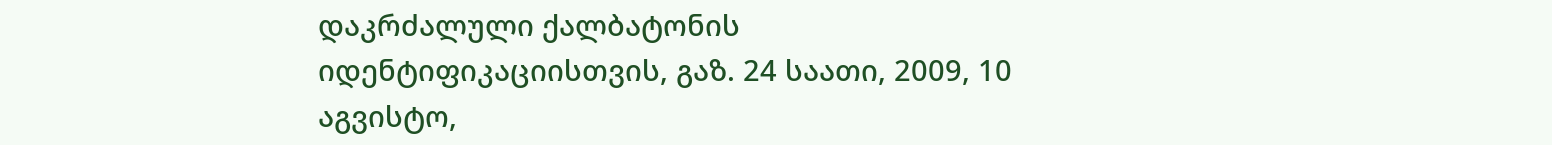დაკრძალული ქალბატონის იდენტიფიკაციისთვის, გაზ. 24 საათი, 2009, 10 აგვისტო,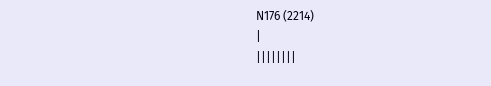N176 (2214)
|
||||||||